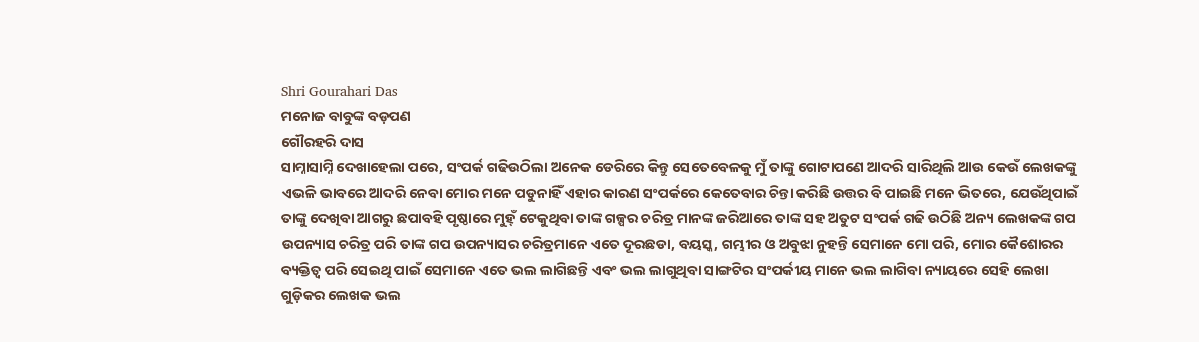Shri Gourahari Das
ମନୋଜ ବାବୁଙ୍କ ବଡ଼ପଣ
ଗୌରହରି ଦାସ
ସାମ୍ନାସାମ୍ନି ଦେଖାହେଲା ପରେ, ସଂପର୍କ ଗଢିଉଠିଲା ଅନେକ ଡେରିରେ କିନ୍ତୁ ସେତେବେଳକୁ ମୁଁ ତାଙ୍କୁ ଗୋଟାପଣେ ଆଦରି ସାରିଥିଲି ଆଉ କେଉଁ ଲେଖକଙ୍କୁ ଏଭଳି ଭାବରେ ଆଦରି ନେବା ମୋର ମନେ ପଡୁନାହିଁ ଏହାର କାରଣ ସଂପର୍କରେ କେତେବାର ଚିନ୍ତା କରିଛି ଉତ୍ତର ବି ପାଇଛି ମନେ ଭିତରେ, ଯେଉଁଥିପାଇଁ ତାଙ୍କୁ ଦେଖିବା ଆଗରୁ ଛପାବହି ପୃଷ୍ଠାରେ ମୁହ୍ଁ ଟେକୁଥିବା ତାଙ୍କ ଗଳ୍ପର ଚରିତ୍ର ମାନଙ୍କ ଜରିଆରେ ତାଙ୍କ ସହ ଅତୁଟ ସଂପର୍କ ଗଢି ଉଠିଛି ଅନ୍ୟ ଲେଖକଙ୍କ ଗପ ଉପନ୍ୟାସ ଚରିତ୍ର ପରି ତାଙ୍କ ଗପ ଉପନ୍ୟାସର ଚରିତ୍ରମାନେ ଏତେ ଦୂରଛଡା, ବୟସ୍କ, ଗମ୍ଭୀର ଓ ଅବୁଝା ନୁହନ୍ତି ସେମାନେ ମୋ ପରି, ମୋର କୈଶୋରର ବ୍ୟକ୍ତିତ୍ବ ପରି ସେଇଥି ପାଇଁ ସେମାନେ ଏତେ ଭଲ ଲାଗିଛନ୍ତି ଏବଂ ଭଲ ଲାଗୁଥିବା ସାଙ୍ଗଟିର ସଂପର୍କୀୟ ମାନେ ଭଲ ଲାଗିବା ନ୍ୟାୟରେ ସେହି ଲେଖା ଗୁଡ଼ିକର ଲେଖକ ଭଲ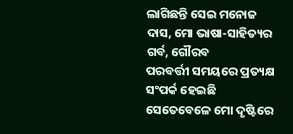ଲାଗିଛନ୍ତି ସେଇ ମନୋଜ ଦାସ, ମୋ ଭାଷା-ସାହିତ୍ୟର ଗର୍ବ, ଗୌରବ
ପରବର୍ତ୍ତୀ ସମୟରେ ପ୍ରତ୍ୟକ୍ଷ ସଂପର୍କ ହେଇଛି ସେତେବେଳେ ମୋ ଦୃଷ୍ଟିରେ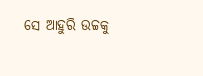ସେ ଆହୁରି ଉଚ୍ଚକୁ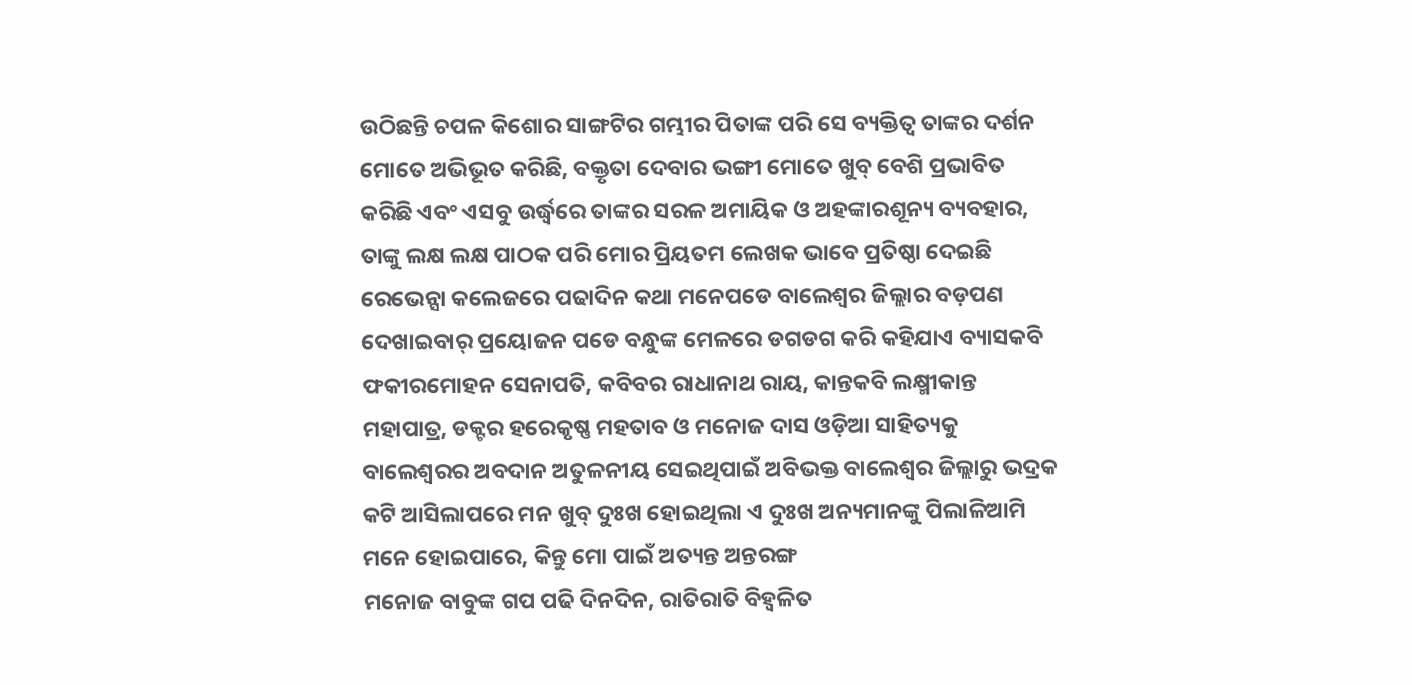ଉଠିଛନ୍ତି ଚପଳ କିଶୋର ସାଙ୍ଗଟିର ଗମ୍ଭୀର ପିତାଙ୍କ ପରି ସେ ବ୍ୟକ୍ତିତ୍ବ ତାଙ୍କର ଦର୍ଶନ ମୋତେ ଅଭିଭୂତ କରିଛି, ବକ୍ତୃତା ଦେବାର ଭଙ୍ଗୀ ମୋତେ ଖୁବ୍ ବେଶି ପ୍ରଭାବିତ କରିଛି ଏବଂ ଏସବୁ ଉର୍ଦ୍ଧ୍ବରେ ତାଙ୍କର ସରଳ ଅମାୟିକ ଓ ଅହଙ୍କାରଶୂନ୍ୟ ବ୍ୟବହାର, ତାଙ୍କୁ ଲକ୍ଷ ଲକ୍ଷ ପାଠକ ପରି ମୋର ପ୍ରିୟତମ ଲେଖକ ଭାବେ ପ୍ରତିଷ୍ଠା ଦେଇଛି
ରେଭେନ୍ସା କଲେଜରେ ପଢାଦିନ କଥା ମନେପଡେ ବାଲେଶ୍ବର ଜିଲ୍ଲାର ବଡ଼ପଣ ଦେଖାଇବାର୍ ପ୍ରୟୋଜନ ପଡେ ବନ୍ଧୁଙ୍କ ମେଳରେ ଡଗଡଗ କରି କହିଯାଏ ବ୍ୟାସକବି ଫକୀରମୋହନ ସେନାପତି, କବିବର ରାଧାନାଥ ରାୟ, କାନ୍ତକବି ଲକ୍ଷ୍ମୀକାନ୍ତ ମହାପାତ୍ର, ଡକ୍ଟର ହରେକୃଷ୍ଣ ମହତାବ ଓ ମନୋଜ ଦାସ ଓଡ଼ିଆ ସାହିତ୍ୟକୁ ବାଲେଶ୍ବରର ଅବଦାନ ଅତୁଳନୀୟ ସେଇଥିପାଇଁ ଅବିଭକ୍ତ ବାଲେଶ୍ବର ଜିଲ୍ଲାରୁ ଭଦ୍ରକ କଟି ଆସିଲାପରେ ମନ ଖୁବ୍ ଦୁଃଖ ହୋଇଥିଲା ଏ ଦୁଃଖ ଅନ୍ୟମାନଙ୍କୁ ପିଲାଳିଆମି ମନେ ହୋଇପାରେ, କିନ୍ତୁ ମୋ ପାଇଁ ଅତ୍ୟନ୍ତ ଅନ୍ତରଙ୍ଗ
ମନୋଜ ବାବୁଙ୍କ ଗପ ପଢି ଦିନଦିନ, ରାତିରାତି ବିହ୍ବଳିତ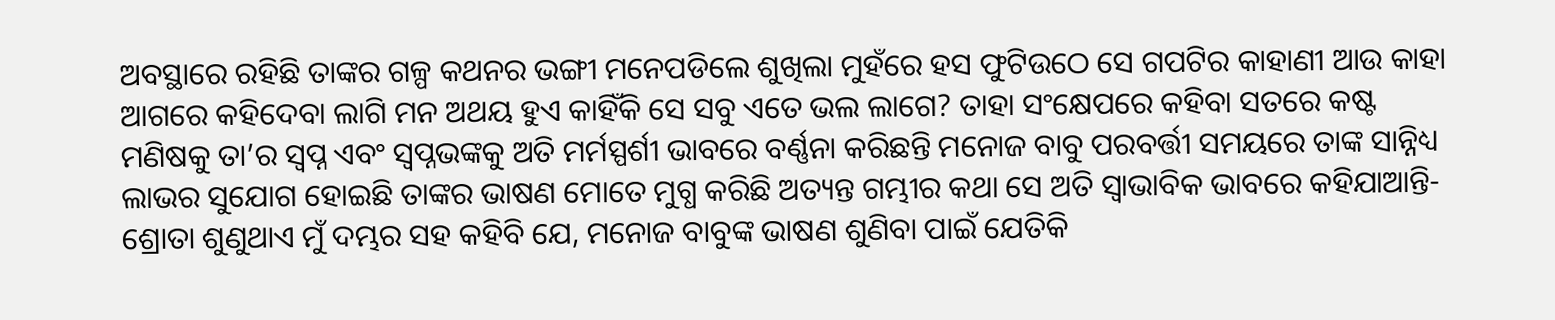ଅବସ୍ଥାରେ ରହିଛି ତାଙ୍କର ଗଳ୍ପ କଥନର ଭଙ୍ଗୀ ମନେପଡିଲେ ଶୁଖିଲା ମୁହଁରେ ହସ ଫୁଟିଉଠେ ସେ ଗପଟିର କାହାଣୀ ଆଉ କାହା ଆଗରେ କହିଦେବା ଲାଗି ମନ ଅଥୟ ହୁଏ କାହିଁକି ସେ ସବୁ ଏତେ ଭଲ ଲାଗେ? ତାହା ସଂକ୍ଷେପରେ କହିବା ସତରେ କଷ୍ଟ
ମଣିଷକୁ ତା’ର ସ୍ବପ୍ନ ଏବଂ ସ୍ବପ୍ନଭଙ୍କକୁ ଅତି ମର୍ମସ୍ପର୍ଶୀ ଭାବରେ ବର୍ଣ୍ଣନା କରିଛନ୍ତି ମନୋଜ ବାବୁ ପରବର୍ତ୍ତୀ ସମୟରେ ତାଙ୍କ ସାନ୍ନିଧ୍ୟ ଲାଭର ସୁଯୋଗ ହୋଇଛି ତାଙ୍କର ଭାଷଣ ମୋତେ ମୁଗ୍ଧ କରିଛି ଅତ୍ୟନ୍ତ ଗମ୍ଭୀର କଥା ସେ ଅତି ସ୍ବାଭାବିକ ଭାବରେ କହିଯାଆନ୍ତି-ଶ୍ରୋତା ଶୁଣୁଥାଏ ମୁଁ ଦମ୍ଭର ସହ କହିବି ଯେ, ମନୋଜ ବାବୁଙ୍କ ଭାଷଣ ଶୁଣିବା ପାଇଁ ଯେତିକି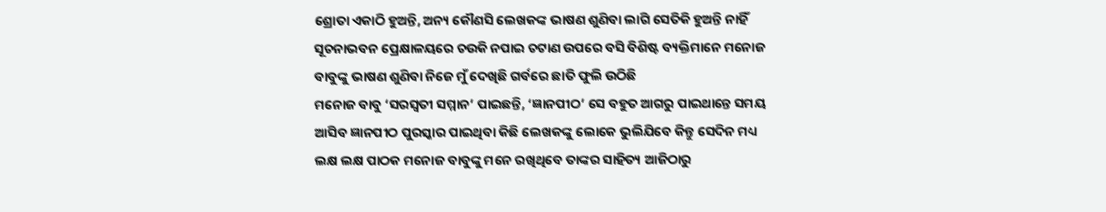ଶ୍ରୋତା ଏକାଠି ହୁଅନ୍ତି, ଅନ୍ୟ କୌଣସି ଲେଖକଙ୍କ ଭାଷଣ ଶୁଣିବା ଲାଗି ସେତିକି ହୁଅନ୍ତି ନାହିଁ ସୂଚନାଭବନ ପ୍ରେକ୍ଷାଳୟରେ ଚଉକି ନପାଇ ଚଟାଣ ଉପରେ ବସି ବିଶିଷ୍ଟ ବ୍ୟକ୍ତିମାନେ ମନୋଜ ବାବୁଙ୍କୁ ଭାଷଣ ଶୁଣିବା ନିଜେ ମୁଁ ଦେଖିଛି ଗର୍ବରେ ଛାତି ଫୁଲି ଉଠିଛି
ମନୋଜ ବାବୁ ‘ସରସ୍ବତୀ ସମ୍ମାନ’ ପାଇଛନ୍ତି, ‘ଜ୍ଞାନପୀଠ’ ସେ ବହୁତ ଆଗରୁ ପାଇଥାନ୍ତେ ସମୟ ଆସିବ ଜ୍ଞାନପୀଠ ପୁରସ୍କାର ପାଇଥିବା କିଛି ଲେଖକଙ୍କୁ ଲୋକେ ଭୁଲିଯିବେ କିନ୍ତୁ ସେଦିନ ମଧ୍ୟ ଲକ୍ଷ ଲକ୍ଷ ପାଠକ ମନୋଜ ବାବୁଙ୍କୁ ମନେ ରଖିଥିବେ ତାଙ୍କର ସାହିତ୍ୟ ଆଜିଠାରୁ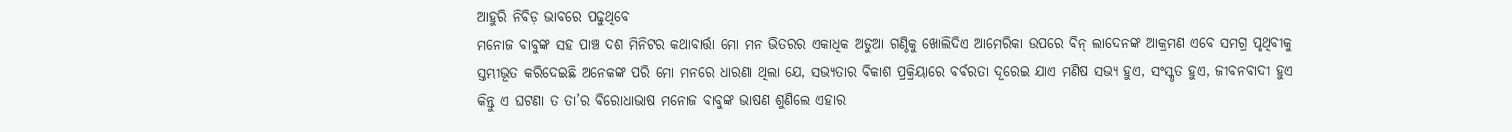ଆହୁରି ନିବିଡ଼ ଭାବରେ ପଢୁଥିବେ
ମନୋଜ ବାବୁଙ୍କ ସହ ପାଞ୍ଚ ଦଶ ମିନିଟର କଥାବାର୍ତ୍ତା ମୋ ମନ ଭିତରର ଏକାଧିକ ଅଡୁଆ ଗଣ୍ଠିକୁ ଖୋଲିଦିଏ ଆମେରିକା ଉପରେ ବିନ୍ ଲାଦେନଙ୍କ ଆକ୍ରମଣ ଏବେ ସମଗ୍ର ପୃଥିବୀକୁ ସ୍ତମ୍ଭୀଭୂତ କରିଦେଇଛି ଅନେକଙ୍କ ପରି ମୋ ମନରେ ଧାରଣା ଥିଲା ଯେ, ସଭ୍ୟତାର ବିକାଶ ପ୍ରକ୍ରିୟାରେ ବର୍ବରତା ଦୂରେଇ ଯାଏ ମଣିଷ ସଭ୍ୟ ହୁଏ, ସଂସ୍କୃତ ହୁଏ, ଜୀବନବାଦୀ ହୁଏ କିନ୍ତୁ ଏ ଘଟଣା ତ ତା’ର ବିରୋଧାଭାଷ ମନୋଜ ବାବୁଙ୍କ ଭାଷଣ ଶୁଣିଲେ ଏହାର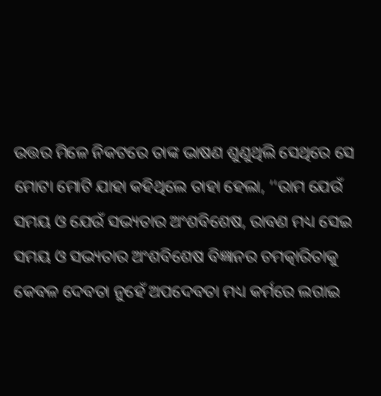ଉତ୍ତର ମିଳେ ନିକଟରେ ତାଙ୍କ ଭାଷଣ ଶୁଣୁଥିଲି ସେଥିରେ ସେ ମୋଟା ମୋଟି ଯାହା କହିଥିଲେ ତାହା ହେଲା, ‘‘ରାମ ଯେଉଁ ସମୟ ଓ ଯେଉଁ ସଭ୍ୟତାର ଅଂଶବିଶେଷ, ରାବଣ ମଧ୍ୟ ସେଇ ସମୟ ଓ ସଭ୍ୟତାର ଅଂଶବିଶେଷ ବିଜ୍ଞାନର ଚମତ୍କାରିତାକୁ କେବଳ ଦେବତା ନୁହେଁ ଅପଦେବତା ମଧ୍ୟ କର୍ମରେ ଲଗାଇ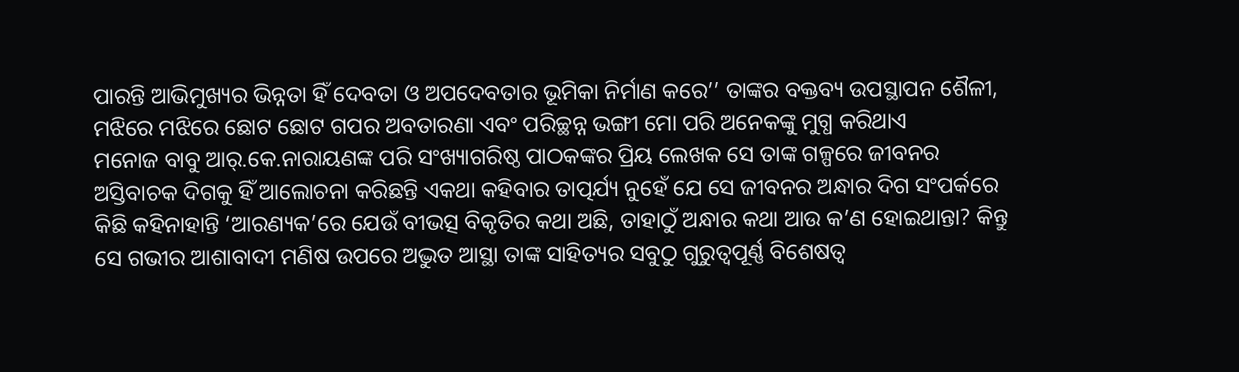ପାରନ୍ତି ଆଭିମୁଖ୍ୟର ଭିନ୍ନତା ହିଁ ଦେବତା ଓ ଅପଦେବତାର ଭୂମିକା ନିର୍ମାଣ କରେ’’ ତାଙ୍କର ବକ୍ତବ୍ୟ ଉପସ୍ଥାପନ ଶୈଳୀ, ମଝିରେ ମଝିରେ ଛୋଟ ଛୋଟ ଗପର ଅବତାରଣା ଏବଂ ପରିଚ୍ଛନ୍ନ ଭଙ୍ଗୀ ମୋ ପରି ଅନେକଙ୍କୁ ମୁଗ୍ଧ କରିଥାଏ
ମନୋଜ ବାବୁ ଆର୍.କେ.ନାରାୟଣଙ୍କ ପରି ସଂଖ୍ୟାଗରିଷ୍ଠ ପାଠକଙ୍କର ପ୍ରିୟ ଲେଖକ ସେ ତାଙ୍କ ଗଳ୍ପରେ ଜୀବନର ଅସ୍ତିବାଚକ ଦିଗକୁ ହିଁ ଆଲୋଚନା କରିଛନ୍ତି ଏକଥା କହିବାର ତାତ୍ପର୍ଯ୍ୟ ନୁହେଁ ଯେ ସେ ଜୀବନର ଅନ୍ଧାର ଦିଗ ସଂପର୍କରେ କିଛି କହିନାହାନ୍ତି ‘ଆରଣ୍ୟକ’ରେ ଯେଉଁ ବୀଭତ୍ସ ବିକୃତିର କଥା ଅଛି, ତାହାଠୁଁ ଅନ୍ଧାର କଥା ଆଉ କ’ଣ ହୋଇଥାନ୍ତା? କିନ୍ତୁ ସେ ଗଭୀର ଆଶାବାଦୀ ମଣିଷ ଉପରେ ଅଦ୍ଭୁତ ଆସ୍ଥା ତାଙ୍କ ସାହିତ୍ୟର ସବୁଠୁ ଗୁରୁତ୍ବପୂର୍ଣ୍ଣ ବିଶେଷତ୍ବ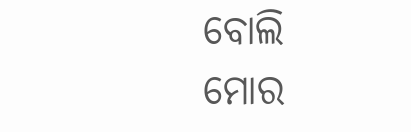ବୋଲି ମୋର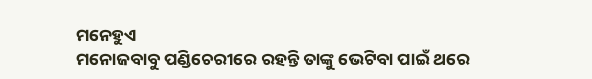ମନେହୁଏ
ମନୋଜବାବୁ ପଣ୍ଡିଚେରୀରେ ରହନ୍ତି ତାଙ୍କୁ ଭେଟିବା ପାଇଁ ଥରେ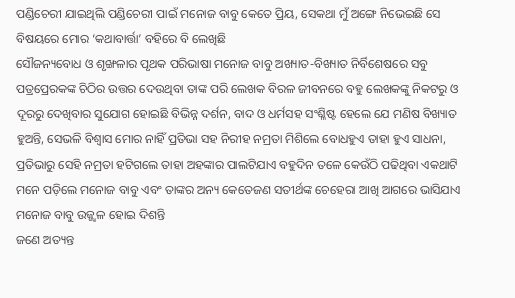ପଣ୍ଡିଚେରୀ ଯାଇଥିଲି ପଣ୍ଡିଚେରୀ ପାଇଁ ମନୋଜ ବାବୁ କେତେ ପ୍ରିୟ, ସେକଥା ମୁଁ ଅଙ୍ଗେ ନିଭେଇଛି ସେ ବିଷୟରେ ମୋର ‘କଥାବାର୍ତ୍ତା’ ବହିରେ ବି ଲେଖିଛି
ସୌଜନ୍ୟବୋଧ ଓ ଶୃଙ୍ଖଳାର ପୃଥକ ପରିଭାଷା ମନୋଜ ବାବୁ ଅଖ୍ୟାତ-ବିଖ୍ୟାତ ନିର୍ବିଶେଷରେ ସବୁ ପତ୍ରପ୍ରେରକଙ୍କ ଚିଠିର ଉତ୍ତର ଦେଉଥିବା ତାଙ୍କ ପରି ଲେଖକ ବିରଳ ଜୀବନରେ ବହୁ ଲେଖକଙ୍କୁ ନିକଟରୁ ଓ ଦୂରରୁ ଦେଖିବାର ସୁଯୋଗ ହୋଇଛି ବିଭିନ୍ନ ଦର୍ଶନ, ବାଦ ଓ ଧର୍ମସହ ସଂଶ୍ଳିଷ୍ଟ ହେଲେ ଯେ ମଣିଷ ବିଖ୍ୟାତ ହୁଅନ୍ତି, ସେଭଳି ବିଶ୍ବାସ ମୋର ନାହିଁ ପ୍ରତିଭା ସହ ନିରୀହ ନମ୍ରତା ମିଶିଲେ ବୋଧହୁଏ ତାହା ହୁଏ ସାଧନା, ପ୍ରତିଭାରୁ ସେହି ନମ୍ରତା ହଟିଗଲେ ତାହା ଅହଙ୍କାର ପାଲଟିଯାଏ ବହୁଦିନ ତଳେ କେଉଁଠି ପଢିଥିବା ଏକଥାଟି ମନେ ପଡ଼ିଲେ ମନୋଜ ବାବୁ ଏବଂ ତାଙ୍କର ଅନ୍ୟ କେତେଜଣ ସତୀର୍ଥଙ୍କ ଚେହେରା ଆଖି ଆଗରେ ଭାସିଯାଏ ମନୋଜ ବାବୁ ଉଜ୍ଜ୍ବଳ ହୋଇ ଦିଶନ୍ତି
ଜଣେ ଅତ୍ୟନ୍ତ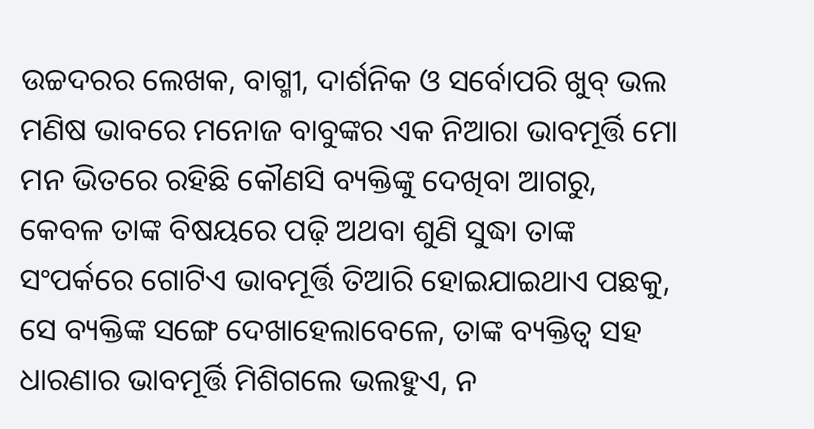ଉଚ୍ଚଦରର ଲେଖକ, ବାଗ୍ମୀ, ଦାର୍ଶନିକ ଓ ସର୍ବୋପରି ଖୁବ୍ ଭଲ ମଣିଷ ଭାବରେ ମନୋଜ ବାବୁଙ୍କର ଏକ ନିଆରା ଭାବମୂର୍ତ୍ତି ମୋ ମନ ଭିତରେ ରହିଛି କୌଣସି ବ୍ୟକ୍ତିଙ୍କୁ ଦେଖିବା ଆଗରୁ, କେବଳ ତାଙ୍କ ବିଷୟରେ ପଢ଼ି ଅଥବା ଶୁଣି ସୁଦ୍ଧା ତାଙ୍କ ସଂପର୍କରେ ଗୋଟିଏ ଭାବମୂର୍ତ୍ତି ତିଆରି ହୋଇଯାଇଥାଏ ପଛକୁ, ସେ ବ୍ୟକ୍ତିଙ୍କ ସଙ୍ଗେ ଦେଖାହେଲାବେଳେ, ତାଙ୍କ ବ୍ୟକ୍ତିତ୍ବ ସହ ଧାରଣାର ଭାବମୂର୍ତ୍ତି ମିଶିଗଲେ ଭଲହୁଏ, ନ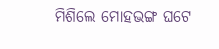ମିଶିଲେ ମୋହଭଙ୍ଗ ଘଟେ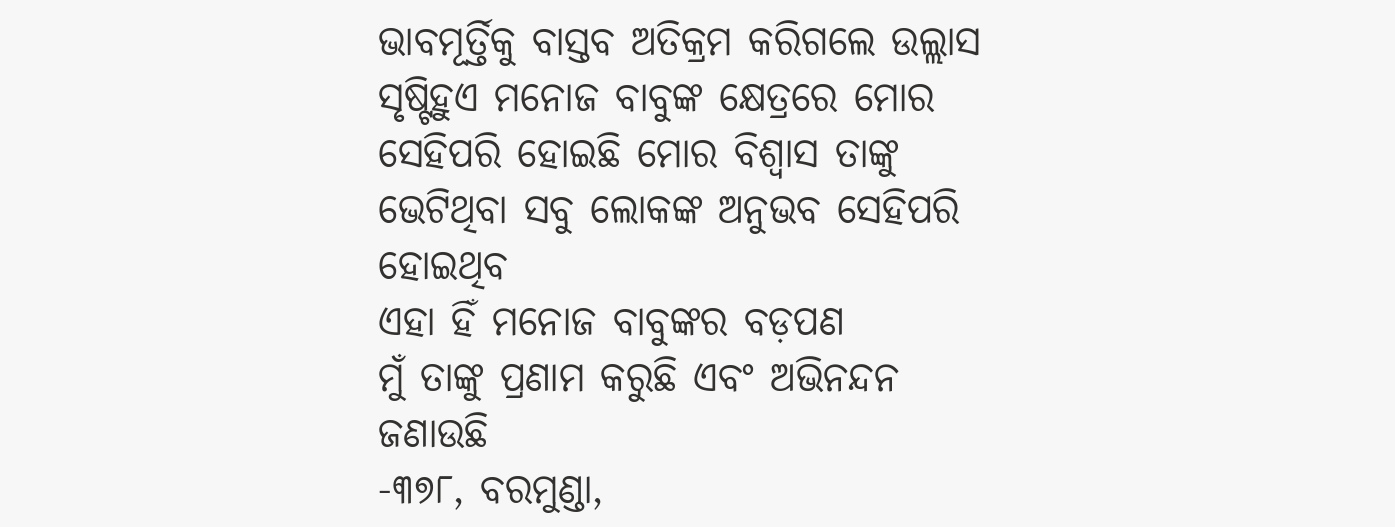ଭାବମୂର୍ତ୍ତିକୁ ବାସ୍ତବ ଅତିକ୍ରମ କରିଗଲେ ଉଲ୍ଲାସ ସୃଷ୍ଟିହୁଏ ମନୋଜ ବାବୁଙ୍କ କ୍ଷେତ୍ରରେ ମୋର ସେହିପରି ହୋଇଛି ମୋର ବିଶ୍ବାସ ତାଙ୍କୁ ଭେଟିଥିବା ସବୁ ଲୋକଙ୍କ ଅନୁଭବ ସେହିପରି ହୋଇଥିବ
ଏହା ହିଁ ମନୋଜ ବାବୁଙ୍କର ବଡ଼ପଣ
ମୁଁ ତାଙ୍କୁ ପ୍ରଣାମ କରୁଛି ଏବଂ ଅଭିନନ୍ଦନ ଜଣାଉଛି
-୩୭୮, ବରମୁଣ୍ଡା,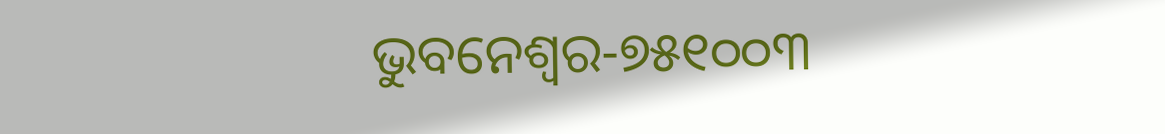ଭୁବନେଶ୍ବର-୭୫୧୦୦୩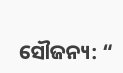ସୌଜନ୍ୟ: “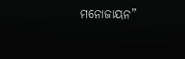ମନୋଜାୟନ”